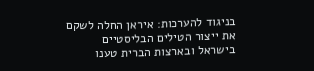בניגוד להערכות: איראן החלה לשקם את ייצור הטילים הבליסטיים
בישראל ובארצות הברית טענו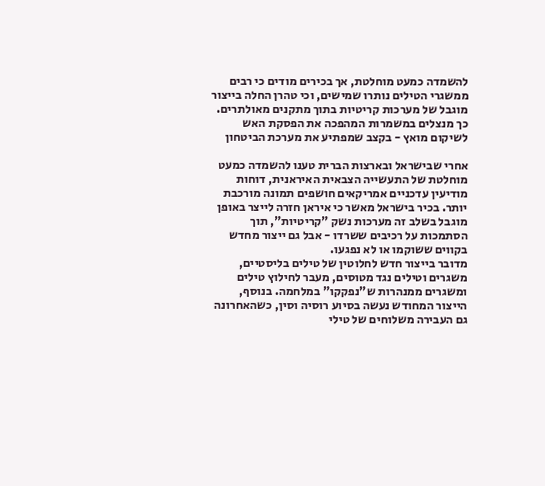להשמדה כמעט מוחלטת, אך בכירים מודים כי רבים ממשגרי הטילים נותרו שמישים, וכי טהרן החלה בייצור מוגבל של מערכות קריטיות בתוך מתקנים מאולתרים. כך מנצלים במשמרות המהפכה את הפסקת האש לשיקום מואץ - בקצב שמפתיע את מערכת הביטחון

אחרי שבישראל ובארצות הברית טענו להשמדה כמעט מוחלטת של התעשייה הצבאית האיראנית, דוחות מודיעין עדכניים אמריקאים חושפים תמונה מורכבת יותר. בכיר בישראל מאשר כי איראן חזרה לייצר באופן מוגבל בשלב זה מערכות נשק "קריטיות", תוך הסתמכות על רכיבים ששרדו - אבל גם ייצור מחדש בקווים ששוקמו או לא נפגעו.
מדובר בייצור חדש לחלוטין של טילים בליסטיים, משגרים וטילים נגד מטוסים, מעבר לחילוץ טילים ומשגרים ממנהרות ש"נפקקו" במלחמה. בנוסף, הייצור המחודש נעשה בסיוע רוסיה וסין, כשהאחרונה גם העבירה משלוחים של טילי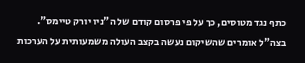כתף נגד מטוסים, כך על פי פרסום קודם של ה"ניו יורק טיימס". בצה"ל אומרים שהשיקום נעשה בקצב העולה משמעותית על הערכות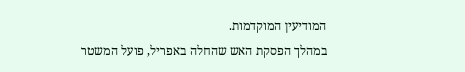המודיעין המוקדמות.
במהלך הפסקת האש שהחלה באפריל, פועל המשטר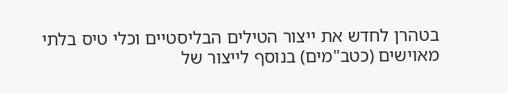בטהרן לחדש את ייצור הטילים הבליסטיים וכלי טיס בלתי מאוישים (כטב"מים) בנוסף לייצור של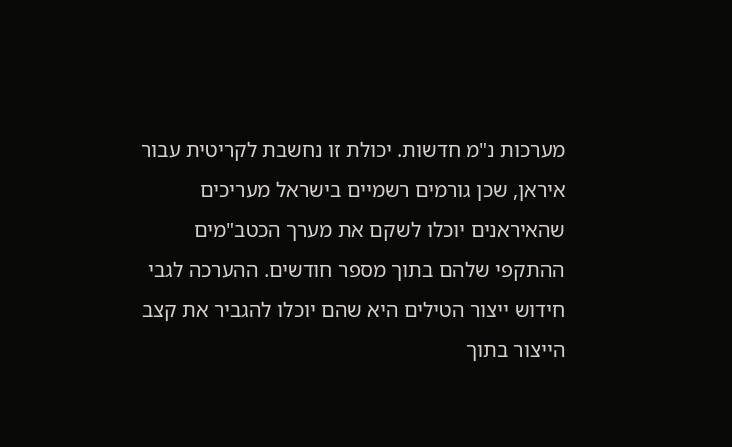מערכות נ"מ חדשות. יכולת זו נחשבת לקריטית עבור איראן, שכן גורמים רשמיים בישראל מעריכים שהאיראנים יוכלו לשקם את מערך הכטב"מים ההתקפי שלהם בתוך מספר חודשים. ההערכה לגבי חידוש ייצור הטילים היא שהם יוכלו להגביר את קצב הייצור בתוך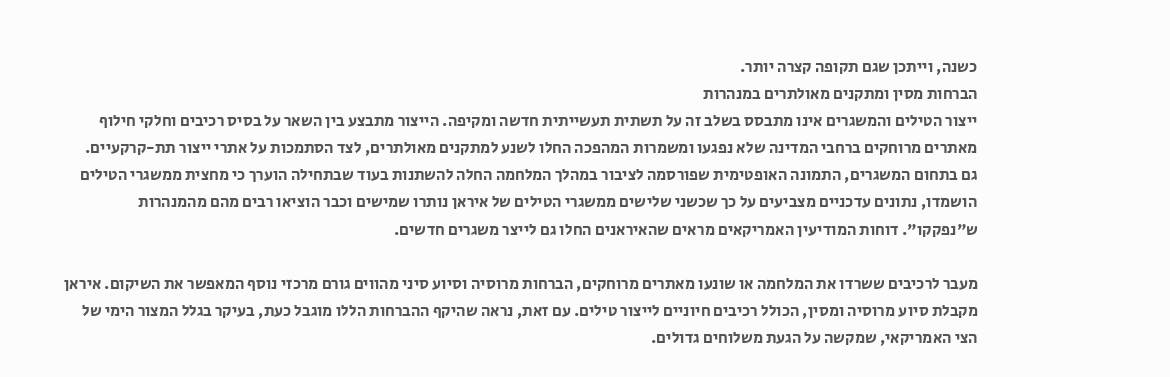כשנה, וייתכן שגם תקופה קצרה יותר.
הברחות מסין ומתקנים מאולתרים במנהרות
ייצור הטילים והמשגרים אינו מתבסס בשלב זה על תשתית תעשייתית חדשה ומקיפה. הייצור מתבצע בין השאר על בסיס רכיבים וחלקי חילוף מאתרים מרוחקים ברחבי המדינה שלא נפגעו ומשמרות המהפכה החלו לשנע למתקנים מאולתרים, לצד הסתמכות על אתרי ייצור תת-קרקעיים.
גם בתחום המשגרים, התמונה האופטימית שפורסמה לציבור במהלך המלחמה החלה להשתנות בעוד שבתחילה הוערך כי מחצית ממשגרי הטילים הושמדו, נתונים עדכניים מצביעים על כך שכשני שלישים ממשגרי הטילים של איראן נותרו שמישים וכבר הוציאו רבים מהם מהמנהרות ש"נפקקו". דוחות המודיעין האמריקאים מראים שהאיראנים החלו גם לייצר משגרים חדשים.

מעבר לרכיבים ששרדו את המלחמה או שונעו מאתרים מרוחקים, הברחות מרוסיה וסיוע סיני מהווים גורם מרכזי נוסף המאפשר את השיקום. איראן מקבלת סיוע מרוסיה ומסין, הכולל רכיבים חיוניים לייצור טילים. עם זאת, נראה שהיקף ההברחות הללו מוגבל כעת, בעיקר בגלל המצור הימי של הצי האמריקאי, שמקשה על הגעת משלוחים גדולים.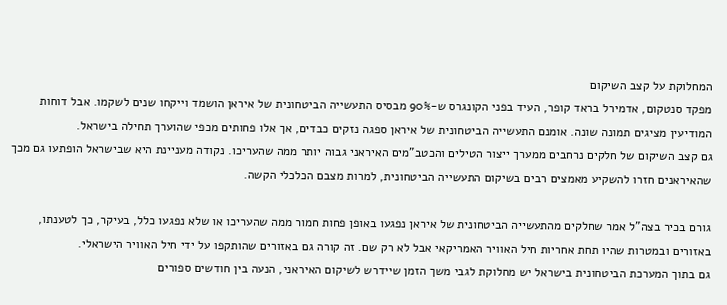המחלוקת על קצב השיקום
מפקד סנטקום, אדמירל בראד קופר, העיד בפני הקונגרס ש-90% מבסיס התעשייה הביטחונית של איראן הושמד וייקחו שנים לשקמו. אבל דוחות המודיעין מציגים תמונה שונה. אומנם התעשייה הביטחונית של איראן ספגה נזקים כבדים, אך אלו פחותים מכפי שהוערך תחילה בישראל.
גם קצב השיקום של חלקים נרחבים ממערך ייצור הטילים והכטב"מים האיראני גבוה יותר ממה שהעריכו. נקודה מעניינת היא שבישראל הופתעו גם מכך שהאיראנים חזרו להשקיע מאמצים רבים בשיקום התעשייה הביטחונית, למרות מצבם הכלכלי הקשה.

גורם בכיר בצה"ל אמר שחלקים מהתעשייה הביטחונית של איראן נפגעו באופן פחות חמור ממה שהעריכו או שלא נפגעו כלל, בעיקר, כך לטענתו, באזורים ובמטרות שהיו תחת אחריות חיל האוויר האמריקאי אבל לא רק שם. זה קורה גם באזורים שהותקפו על ידי חיל האוויר הישראלי.
גם בתוך המערכת הביטחונית בישראל יש מחלוקת לגבי משך הזמן שיידרש לשיקום האיראני, הנעה בין חודשים ספורים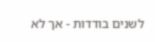לשנים בודדות - אך לא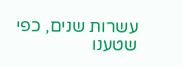עשרות שנים, כפי שטענו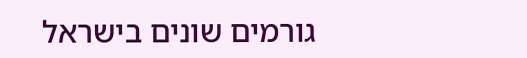גורמים שונים בישראל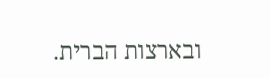ובארצות הברית.